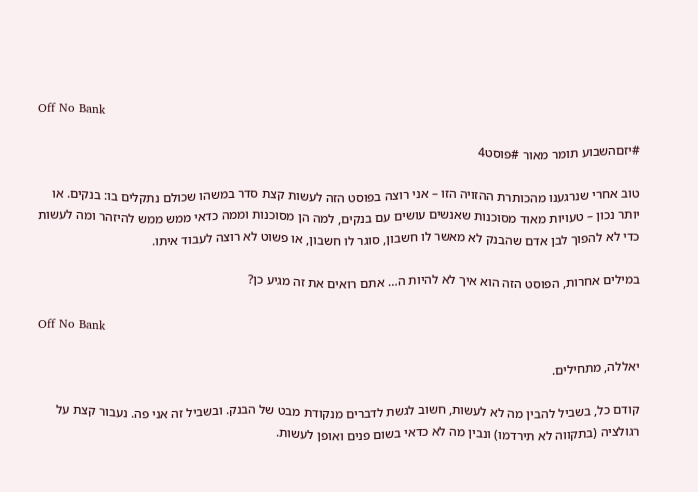Off No Bank

#יזםהשבוע תומר מאור #פוסט4

טוב אחרי שנרגענו מהכותרת ההזויה הזו – אני רוצה בפוסט הזה לעשות קצת סדר במשהו שכולם נתקלים בו: בנקים. או יותר נכון – טעויות מאוד מסוכנות שאנשים עושים עם בנקים, למה הן מסוכנות וממה כדאי ממש ממש להיזהר ומה לעשות כדי לא להפוך לבן אדם שהבנק לא מאשר לו חשבון, סוגר לו חשבון, או פשוט לא רוצה לעבוד איתו.

במילים אחרות, הפוסט הזה הוא איך לא להיות ה… אתם רואים את זה מגיע כן?

Off No Bank

יאללה, מתחילים.

קודם כל, בשביל להבין מה לא לעשות, חשוב לגשת לדברים מנקודת מבט של הבנק. ובשביל זה אני פה. נעבור קצת על רגולציה (בתקווה לא תירדמו) ונבין מה לא כדאי בשום פנים ואופן לעשות.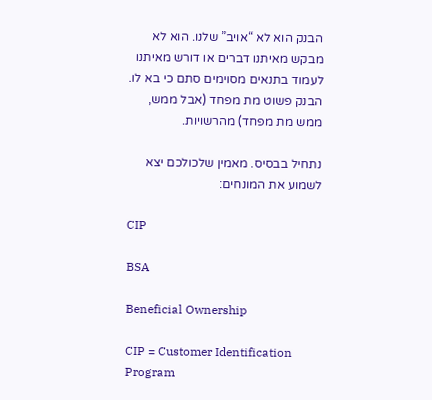הבנק הוא לא “אויב” שלנו. הוא לא מבקש מאיתנו דברים או דורש מאיתנו לעמוד בתנאים מסוימים סתם כי בא לו. הבנק פשוט מת מפחד (אבל ממש, ממש מת מפחד) מהרשויות.

נתחיל בבסיס. מאמין שלכולכם יצא לשמוע את המונחים:

CIP

BSA

Beneficial Ownership

CIP = Customer Identification Program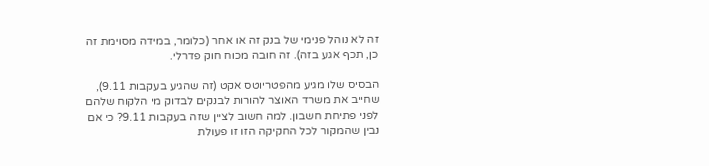זה לא נוהל פנימי של בנק זה או אחר (כלומר, במידה מסוימת זה כן, תכף אגע בזה). זה חובה מכוח חוק פדרלי.

הבסיס שלו מגיע מהפטריוטס אקט (זה שהגיע בעקבות 9.11), שחייב את משרד האוצר להורות לבנקים לבדוק מי הלקוח שלהם לפני פתיחת חשבון. למה חשוב לציין שזה בעקבות 9.11? כי אם נבין שהמקור לכל החקיקה הזו זו פעולת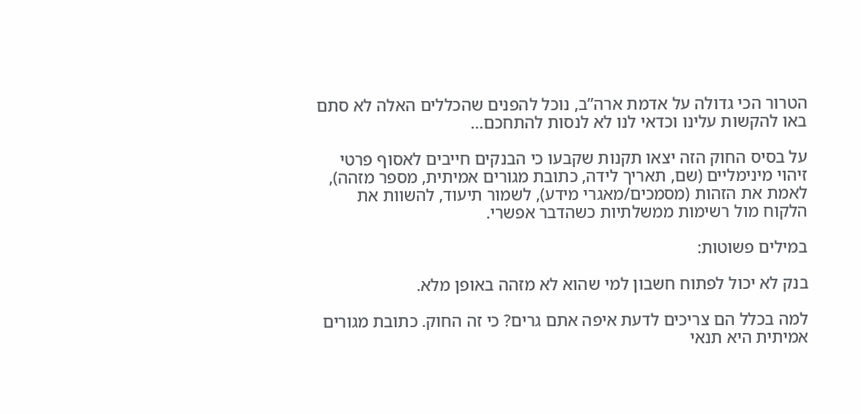הטרור הכי גדולה על אדמת ארה”ב, נוכל להפנים שהכללים האלה לא סתם באו להקשות עלינו וכדאי לנו לא לנסות להתחכם…

על בסיס החוק הזה יצאו תקנות שקבעו כי הבנקים חייבים לאסוף פרטי זיהוי מינימליים (שם, תאריך לידה, כתובת מגורים אמיתית, מספר מזהה), לאמת את הזהות (מסמכים/מאגרי מידע), לשמור תיעוד, להשוות את הלקוח מול רשימות ממשלתיות כשהדבר אפשרי.

במילים פשוטות:

בנק לא יכול לפתוח חשבון למי שהוא לא מזהה באופן מלא.

למה בכלל הם צריכים לדעת איפה אתם גרים? כי זה החוק. כתובת מגורים אמיתית היא תנאי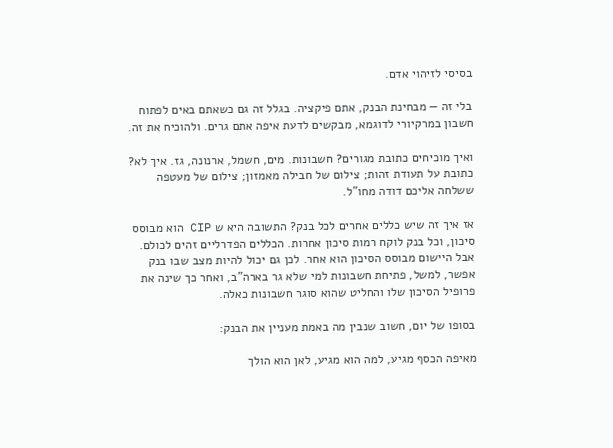בסיסי לזיהוי אדם.

בלי זה — מבחינת הבנק, אתם פיקציה. בגלל זה גם כשאתם באים לפתוח חשבון במרקיורי לדוגמא, מבקשים לדעת איפה אתם גרים. ולהוכיח את זה.

ואיך מוכיחים כתובת מגורים? חשבונות. מים, חשמל, ארנונה, גז. איך לא? כתובת על תעודת זהות; צילום של חבילה מאמזון; צילום של מעטפה ששלחה אליכם דודה מחו”ל.

אז איך זה שיש כללים אחרים לכל בנק? התשובה היא ש CIP הוא מבוסס סיכון, וכל בנק לוקח רמות סיכון אחרות. הכללים הפדרליים זהים לכולם. אבל היישום מבוסס הסיכון הוא אחר. לכן גם יכול להיות מצב שבו בנק אפשר, למשל, פתיחת חשבונות למי שלא גר בארה”ב, ואחר כך שינה את פרופיל הסיכון שלו והחליט שהוא סוגר חשבונות כאלה.

בסופו של יום, חשוב שנבין מה באמת מעניין את הבנק:

מאיפה הכסף מגיע, למה הוא מגיע, לאן הוא הולך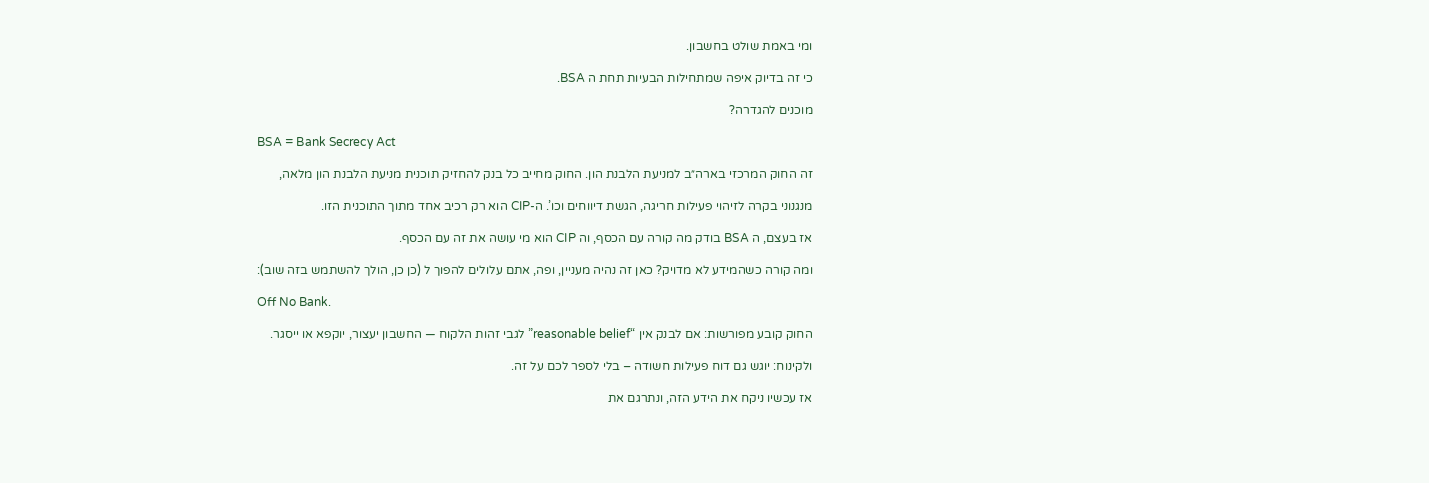ומי באמת שולט בחשבון.

כי זה בדיוק איפה שמתחילות הבעיות תחת ה BSA.

מוכנים להגדרה?

BSA = Bank Secrecy Act

זה החוק המרכזי בארה״ב למניעת הלבנת הון. החוק מחייב כל בנק להחזיק תוכנית מניעת הלבנת הון מלאה,

מנגנוני בקרה לזיהוי פעילות חריגה, הגשת דיווחים וכו’. ה-CIP הוא רק רכיב אחד מתוך התוכנית הזו.

אז בעצם, ה BSA בודק מה קורה עם הכסף, וה CIP הוא מי עושה את זה עם הכסף.

ומה קורה כשהמידע לא מדויק? כאן זה נהיה מעניין, ופה, אתם עלולים להפוך ל (כן כן, הולך להשתמש בזה שוב):

Off No Bank.

החוק קובע מפורשות: אם לבנק אין “reasonable belief” לגבי זהות הלקוח — החשבון יעצור, יוקפא או ייסגר.

ולקינוח: יוגש גם דוח פעילות חשודה – בלי לספר לכם על זה.

אז עכשיו ניקח את הידע הזה, ונתרגם את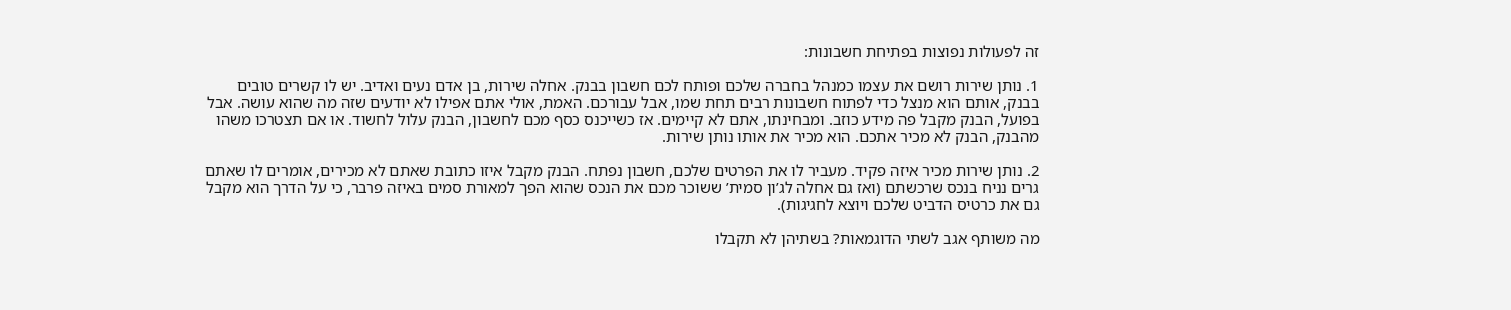זה לפעולות נפוצות בפתיחת חשבונות:

1. נותן שירות רושם את עצמו כמנהל בחברה שלכם ופותח לכם חשבון בבנק. אחלה שירות, בן אדם נעים ואדיב. יש לו קשרים טובים בבנק, אותם הוא מנצל כדי לפתוח חשבונות רבים תחת שמו, אבל עבורכם. האמת, אולי אתם אפילו לא יודעים שזה מה שהוא עושה. אבל בפועל, הבנק מקבל פה מידע כוזב. ומבחינתו, אתם לא קיימים. אז כשייכנס כסף מכם לחשבון, הבנק עלול לחשוד. או אם תצטרכו משהו מהבנק, הבנק לא מכיר אתכם. הוא מכיר את אותו נותן שירות.

2. נותן שירות מכיר איזה פקיד. מעביר לו את הפרטים שלכם, חשבון נפתח. הבנק מקבל איזו כתובת שאתם לא מכירים, אומרים לו שאתם גרים נניח בנכס שרכשתם (ואז גם אחלה לג’ון סמית’ ששוכר מכם את הנכס שהוא הפך למאורת סמים באיזה פרבר, כי על הדרך הוא מקבל גם את כרטיס הדביט שלכם ויוצא לחגיגות).

מה משותף אגב לשתי הדוגמאות? בשתיהן לא תקבלו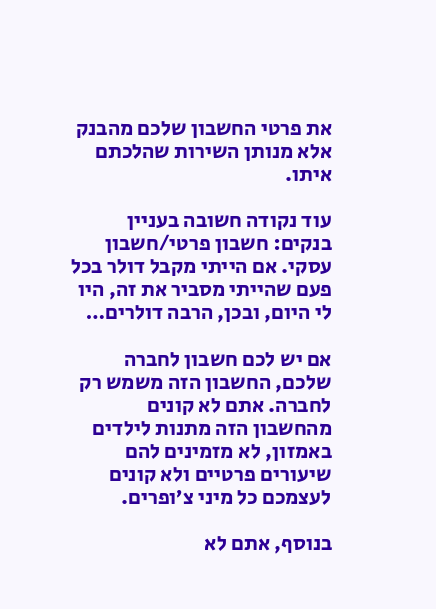את פרטי החשבון שלכם מהבנק אלא מנותן השירות שהלכתם איתו.

עוד נקודה חשובה בעניין בנקים: חשבון פרטי/חשבון עסקי. אם הייתי מקבל דולר בכל פעם שהייתי מסביר את זה, היו לי היום, ובכן, הרבה דולרים…

אם יש לכם חשבון לחברה שלכם, החשבון הזה משמש רק לחברה. אתם לא קונים מהחשבון הזה מתנות לילדים באמזון, לא מזמינים להם שיעורים פרטיים ולא קונים לעצמכם כל מיני צ’ופרים.

בנוסף, אתם לא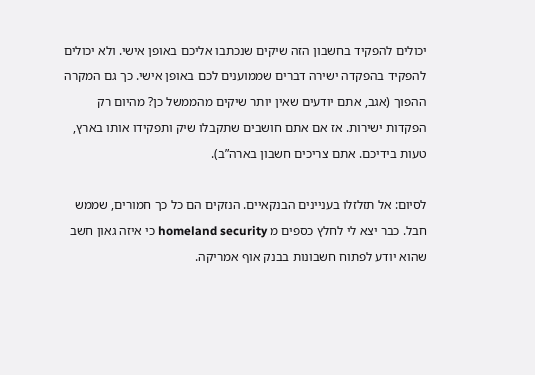יכולים להפקיד בחשבון הזה שיקים שנכתבו אליכם באופן אישי. ולא יכולים להפקיד בהפקדה ישירה דברים שממוענים לכם באופן אישי. כך גם המקרה ההפוך (אגב, אתם יודעים שאין יותר שיקים מהממשל כן? מהיום רק הפקדות ישירות. אז אם אתם חושבים שתקבלו שיק ותפקידו אותו בארץ, טעות בידיכם. אתם צריכים חשבון בארה”ב).

לסיום: אל תזלזלו בעניינים הבנקאיים. הנזקים הם כל כך חמורים, שממש חבל. כבר יצא לי לחלץ כספים מ homeland security כי איזה גאון חשב שהוא יודע לפתוח חשבונות בבנק אוף אמריקה.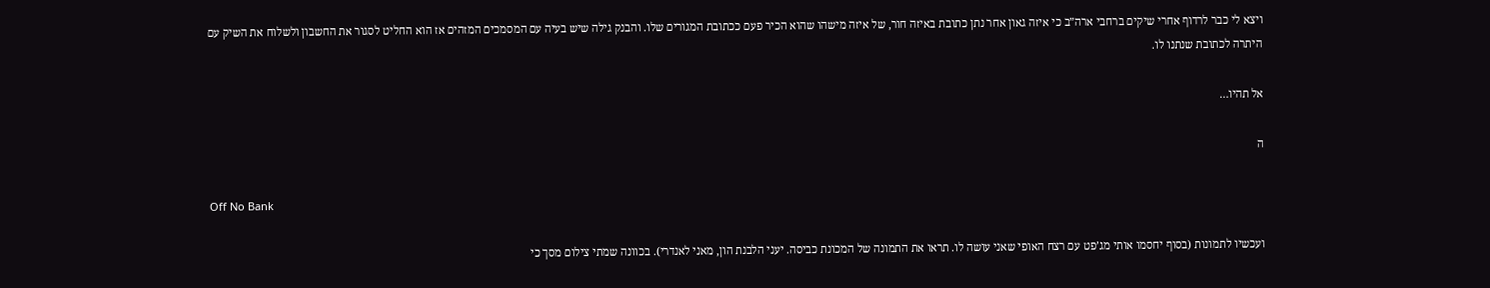ויצא לי כבר לרדוף אחרי שיקים ברחבי ארה”ב כי איזה גאון אחר נתן כתובת באיזה חור, של איזה מישהו שהוא הכיר פעם ככתובת המגורים שלו. והבנק גילה שיש בעיה עם המסמכים המזהים אז הוא החליט לסגור את החשבון ולשלוח את השיק עם היתרה לכתובת שנתנו לו.

אל תהיו…

ה

Off No Bank

ועכשיו לתמונות (בסוף יחסמו אותי מג’פט עם רצח האופי שאני עושה לו. תראו את התמונה של המכונת כביסה. יעני הלבנת הון, מאני לאנדרי). בכוונה שמתי צילום מסך כי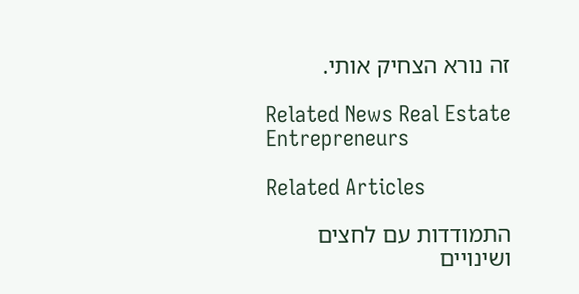זה נורא הצחיק אותי.

Related News Real Estate Entrepreneurs

Related Articles

התמודדות עם לחצים ושינויים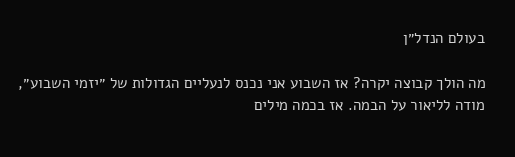בעולם הנדל״ן

מה הולך קבוצה יקרה? אז השבוע אני נכנס לנעליים הגדולות של ״יזמי השבוע״, מודה לליאור על הבמה. אז בכמה מילים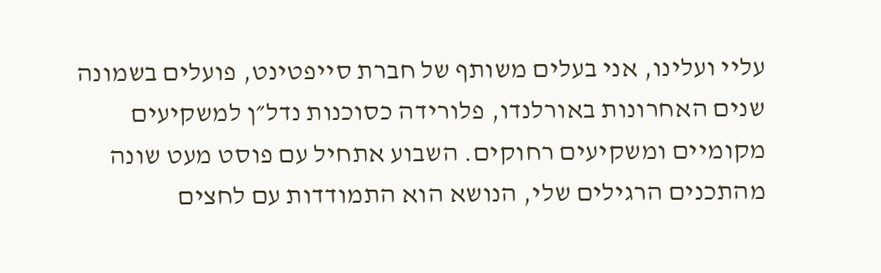עליי ועלינו, אני בעלים משותף של חברת סייפטינט, פועלים בשמונה שנים האחרונות באורלנדו, פלורידה כסוכנות נדל״ן למשקיעים מקומיים ומשקיעים רחוקים. השבוע אתחיל עם פוסט מעט שונה מהתכנים הרגילים שלי, הנושא הוא התמודדות עם לחצים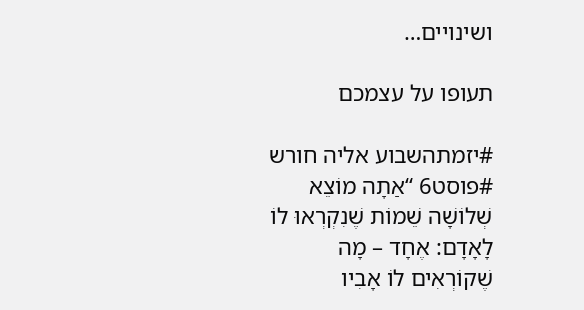ושינויים…

תעופו על עצמכם

#יזמתהשבוע אליה חורש #פוסט6 “אַתָה מוֹצֵא שְׁלוֹשָׁה שֵׁמוֹת שֶׁנִקְרְאוּ לוֹ לָאָדָם: אֶחָד – מָה שֶׁקוֹרְאִים לוֹ אָבִיו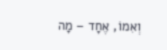וְאִמוֹ, אֶחָד – מָה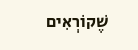שֶׁקוֹרְאִים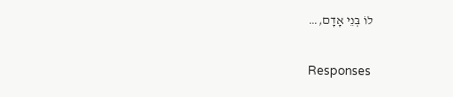לוֹ בְּנֵי אָדָם,…

Responses